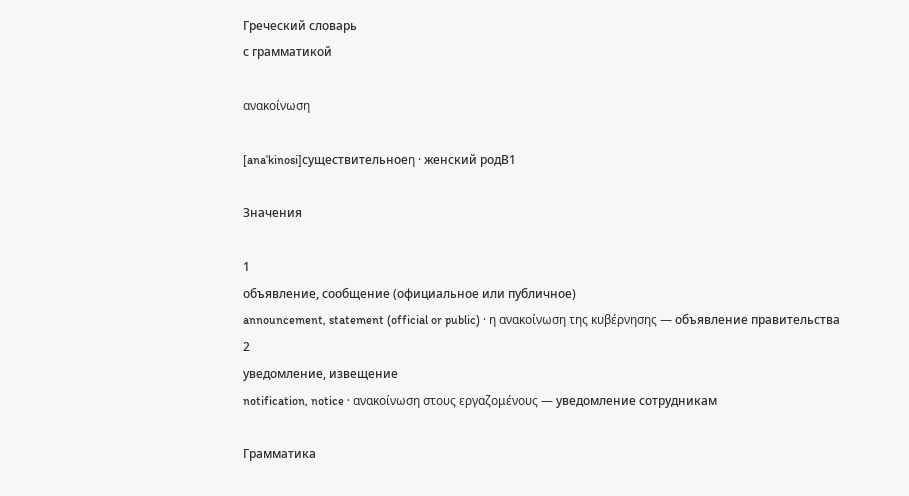Греческий словарь
с грамматикой

ανακοίνωση

[anaˈkinosi]существительноеη · женский родB1

Значения

1
объявление, сообщение (официальное или публичное)
announcement, statement (official or public) · η ανακοίνωση της κυβέρνησης — объявление правительства
2
уведомление, извещение
notification, notice · ανακοίνωση στους εργαζομένους — уведомление сотрудникам

Грамматика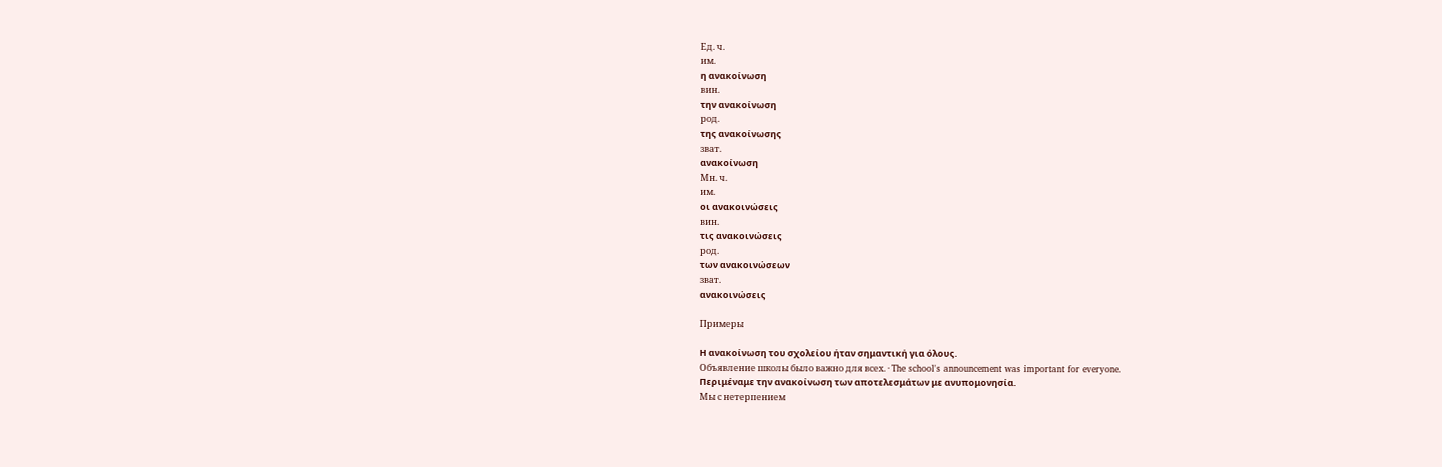Ед. ч.
им.
η ανακοίνωση
вин.
την ανακοίνωση
род.
της ανακοίνωσης
зват.
ανακοίνωση
Мн. ч.
им.
οι ανακοινώσεις
вин.
τις ανακοινώσεις
род.
των ανακοινώσεων
зват.
ανακοινώσεις

Примеры

Η ανακοίνωση του σχολείου ήταν σημαντική για όλους.
Объявление школы было важно для всех. · The school's announcement was important for everyone.
Περιμέναμε την ανακοίνωση των αποτελεσμάτων με ανυπομονησία.
Мы с нетерпением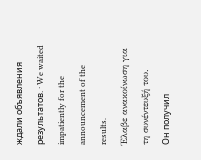ждали объявления результатов. · We waited impatiently for the announcement of the results.
Έλαβε ανακοίνωση για τη συνέντευξή του.
Он получил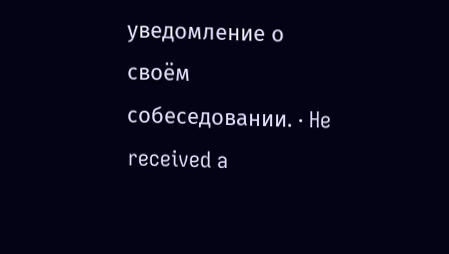уведомление о своём собеседовании. · He received a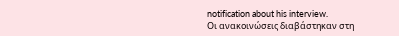notification about his interview.
Οι ανακοινώσεις διαβάστηκαν στη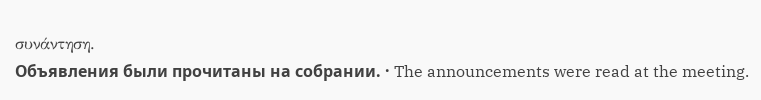συνάντηση.
Объявления были прочитаны на собрании. · The announcements were read at the meeting.